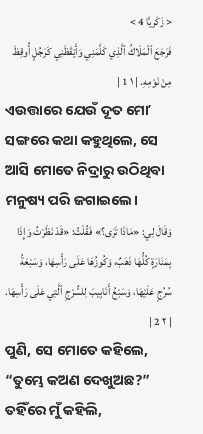< زَكَريَّا 4 >
فَرَجَعَ ٱلْمَلَاكُ ٱلَّذِي كَلَّمَنِي وَأَيْقَظَنِي كَرَجُلٍ أُوقِظَ مِنْ نَوْمِهِ. | ١ 1 |
ଏଉତ୍ତାରେ ଯେଉଁ ଦୂତ ମୋʼ ସଙ୍ଗରେ କଥା କହୁଥିଲେ, ସେ ଆସି ମୋତେ ନିଦ୍ରାରୁ ଉଠିଥିବା ମନୁଷ୍ୟ ପରି ଜଗାଇଲେ।
وَقَالَ لِي: «مَاذَا تَرَى؟» فَقُلْتُ: «قَدْ نَظَرْتُ وَإِذَا بِمَنَارَةٍ كُلُّهَا ذَهَبٌ، وَكُوزُهَا عَلَى رَأْسِهَا، وَسَبْعَةُ سُرُجٍ عَلَيْهَا، وَسَبْعُ أَنَابِيبَ لِلسُّرْجِ ٱلَّتِي عَلَى رَأْسِهَا. | ٢ 2 |
ପୁଣି, ସେ ମୋତେ କହିଲେ, “ତୁମ୍ଭେ କଅଣ ଦେଖୁଅଛ?” ତହିଁରେ ମୁଁ କହିଲି,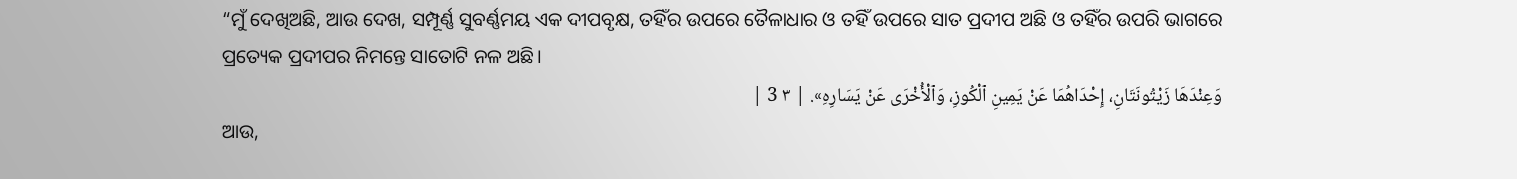“ମୁଁ ଦେଖିଅଛି, ଆଉ ଦେଖ, ସମ୍ପୂର୍ଣ୍ଣ ସୁବର୍ଣ୍ଣମୟ ଏକ ଦୀପବୃକ୍ଷ, ତହିଁର ଉପରେ ତୈଳାଧାର ଓ ତହିଁ ଉପରେ ସାତ ପ୍ରଦୀପ ଅଛି ଓ ତହିଁର ଉପରି ଭାଗରେ ପ୍ରତ୍ୟେକ ପ୍ରଦୀପର ନିମନ୍ତେ ସାତୋଟି ନଳ ଅଛି।
وَعِنْدَهَا زَيْتُونَتَانِ، إِحْدَاهُمَا عَنْ يَمِينِ ٱلْكُوزِ، وَٱلْأُخْرَى عَنْ يَسَارِهِ». | ٣ 3 |
ଆଉ,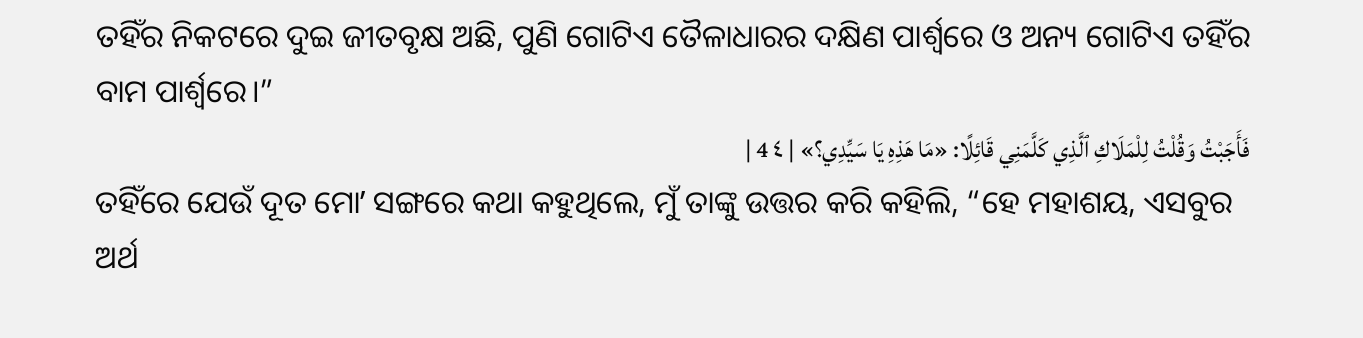ତହିଁର ନିକଟରେ ଦୁଇ ଜୀତବୃକ୍ଷ ଅଛି, ପୁଣି ଗୋଟିଏ ତୈଳାଧାରର ଦକ୍ଷିଣ ପାର୍ଶ୍ୱରେ ଓ ଅନ୍ୟ ଗୋଟିଏ ତହିଁର ବାମ ପାର୍ଶ୍ୱରେ।”
فَأَجَبْتُ وَقُلْتُ لِلْمَلَاكِ ٱلَّذِي كَلَّمَنِي قَائِلًا: «مَا هَذِهِ يَا سَيِّدِي؟» | ٤ 4 |
ତହିଁରେ ଯେଉଁ ଦୂତ ମୋʼ ସଙ୍ଗରେ କଥା କହୁଥିଲେ, ମୁଁ ତାଙ୍କୁ ଉତ୍ତର କରି କହିଲି, “ହେ ମହାଶୟ, ଏସବୁର ଅର୍ଥ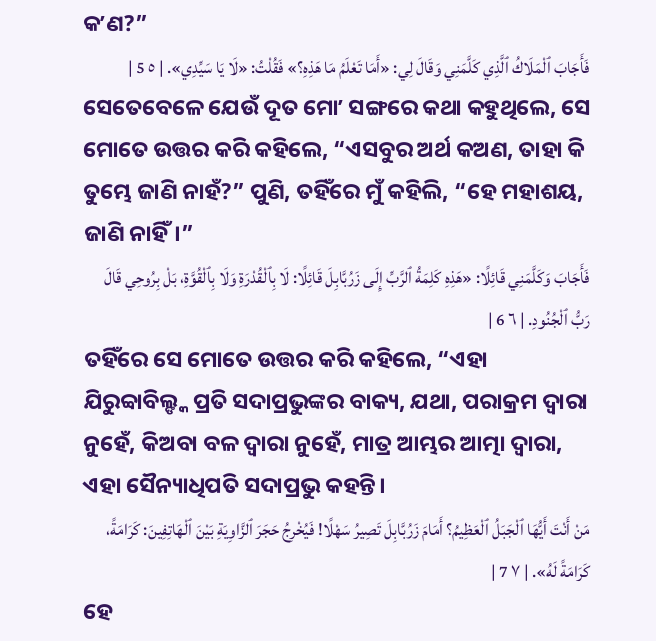କʼଣ?”
فَأَجَابَ ٱلْمَلَاكُ ٱلَّذِي كَلَّمَنِي وَقَالَ لِي: «أَمَا تَعْلَمُ مَا هَذِهِ؟» فَقُلْتُ: «لَا يَا سَيِّدِي». | ٥ 5 |
ସେତେବେଳେ ଯେଉଁ ଦୂତ ମୋʼ ସଙ୍ଗରେ କଥା କହୁଥିଲେ, ସେ ମୋତେ ଉତ୍ତର କରି କହିଲେ, “ଏସବୁର ଅର୍ଥ କଅଣ, ତାହା କି ତୁମ୍ଭେ ଜାଣି ନାହଁ?” ପୁଣି, ତହିଁରେ ମୁଁ କହିଲି, “ହେ ମହାଶୟ, ଜାଣି ନାହିଁ।”
فَأَجَابَ وَكَلَّمَنِي قَائِلًا: «هَذِهِ كَلِمَةُ ٱلرَّبِّ إِلَى زَرُبَّابِلَ قَائِلًا: لَا بِٱلْقُدْرَةِ وَلَا بِٱلْقُوَّةِ، بَلْ بِرُوحِي قَالَ رَبُّ ٱلْجُنُودِ. | ٦ 6 |
ତହିଁରେ ସେ ମୋତେ ଉତ୍ତର କରି କହିଲେ, “ଏହା ଯିରୁବ୍ବାବିଲ୍ଙ୍କ ପ୍ରତି ସଦାପ୍ରଭୁଙ୍କର ବାକ୍ୟ, ଯଥା, ପରାକ୍ରମ ଦ୍ୱାରା ନୁହେଁ, କିଅବା ବଳ ଦ୍ୱାରା ନୁହେଁ, ମାତ୍ର ଆମ୍ଭର ଆତ୍ମା ଦ୍ୱାରା, ଏହା ସୈନ୍ୟାଧିପତି ସଦାପ୍ରଭୁ କହନ୍ତି।
مَنْ أَنْتَ أَيُّهَا ٱلْجَبَلُ ٱلْعَظِيمُ؟ أَمَامَ زَرُبَّابِلَ تَصِيرُ سَهْلًا! فَيُخْرِجُ حَجَرَ ٱلزَّاوِيَةِ بَيْنَ ٱلْهَاتِفِينَ: كَرَامَةً، كَرَامَةً لَهُ». | ٧ 7 |
ହେ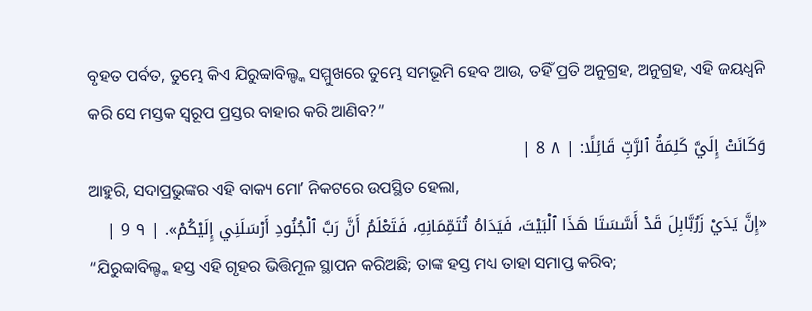ବୃହତ ପର୍ବତ, ତୁମ୍ଭେ କିଏ ଯିରୁବ୍ବାବିଲ୍ଙ୍କ ସମ୍ମୁଖରେ ତୁମ୍ଭେ ସମଭୂମି ହେବ ଆଉ, ତହିଁ ପ୍ରତି ଅନୁଗ୍ରହ, ଅନୁଗ୍ରହ, ଏହି ଜୟଧ୍ୱନି କରି ସେ ମସ୍ତକ ସ୍ୱରୂପ ପ୍ରସ୍ତର ବାହାର କରି ଆଣିବ?”
وَكَانَتْ إِلَيَّ كَلِمَةُ ٱلرَّبِّ قَائِلًا: | ٨ 8 |
ଆହୁରି, ସଦାପ୍ରଭୁଙ୍କର ଏହି ବାକ୍ୟ ମୋʼ ନିକଟରେ ଉପସ୍ଥିତ ହେଲା,
«إِنَّ يَدَيْ زَرُبَّابِلَ قَدْ أَسَّسَتَا هَذَا ٱلْبَيْتَ، فَيَدَاهُ تُتَمِّمَانِهِ، فَتَعْلَمُ أَنَّ رَبَّ ٱلْجُنُودِ أَرْسَلَنِي إِلَيْكُمْ». | ٩ 9 |
“ଯିରୁବ୍ବାବିଲ୍ଙ୍କ ହସ୍ତ ଏହି ଗୃହର ଭିତ୍ତିମୂଳ ସ୍ଥାପନ କରିଅଛି; ତାଙ୍କ ହସ୍ତ ମଧ୍ୟ ତାହା ସମାପ୍ତ କରିବ;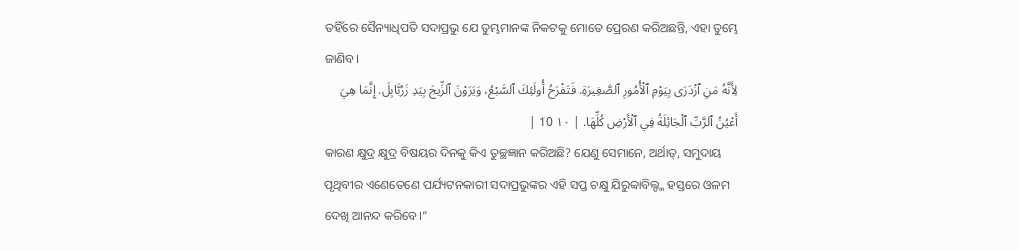ତହିଁରେ ସୈନ୍ୟାଧିପତି ସଦାପ୍ରଭୁ ଯେ ତୁମ୍ଭମାନଙ୍କ ନିକଟକୁ ମୋତେ ପ୍ରେରଣ କରିଅଛନ୍ତି, ଏହା ତୁମ୍ଭେ ଜାଣିବ।
لِأَنَّهُ مَنِ ٱزْدَرَى بِيَوْمِ ٱلْأُمُورِ ٱلصَّغِيرَةِ. فَتَفْرَحُ أُولَئِكَ ٱلسَّبْعُ، وَيَرَوْنَ ٱلزِّيجَ بِيَدِ زَرُبَّابِلَ. إِنَّمَا هِيَ أَعْيُنُ ٱلرَّبِّ ٱلْجَائِلَةُ فِي ٱلْأَرْضِ كُلِّهَا. | ١٠ 10 |
କାରଣ କ୍ଷୁଦ୍ର କ୍ଷୁଦ୍ର ବିଷୟର ଦିନକୁ କିଏ ତୁଚ୍ଛଜ୍ଞାନ କରିଅଛି? ଯେଣୁ ସେମାନେ, ଅର୍ଥାତ୍, ସମୁଦାୟ ପୃଥିବୀର ଏଣେତେଣେ ପର୍ଯ୍ୟଟନକାରୀ ସଦାପ୍ରଭୁଙ୍କର ଏହି ସପ୍ତ ଚକ୍ଷୁ ଯିରୁବ୍ବାବିଲ୍ଙ୍କ ହସ୍ତରେ ଓଳମ ଦେଖି ଆନନ୍ଦ କରିବେ।”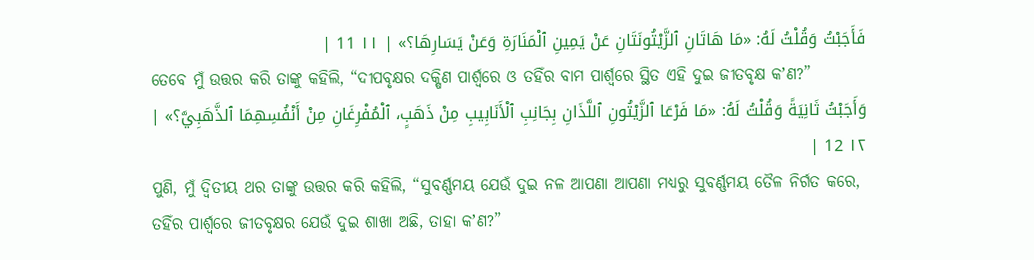فَأَجَبْتُ وَقُلْتُ لَهُ: «مَا هَاتَانِ ٱلزَّيْتُونَتَانِ عَنْ يَمِينِ ٱلْمَنَارَةِ وَعَنْ يَسَارِهَا؟» | ١١ 11 |
ତେବେ ମୁଁ ଉତ୍ତର କରି ତାଙ୍କୁ କହିଲି, “ଦୀପବୃକ୍ଷର ଦକ୍ଷିଣ ପାର୍ଶ୍ୱରେ ଓ ତହିଁର ବାମ ପାର୍ଶ୍ୱରେ ସ୍ଥିତ ଏହି ଦୁଇ ଜୀତବୃକ୍ଷ କʼଣ?”
وَأَجَبْتُ ثَانِيَةً وَقُلْتُ لَهُ: «مَا فَرْعَا ٱلزَّيْتُونِ ٱللَّذَانِ بِجَانِبِ ٱلْأَنَابِيبِ مِنْ ذَهَبٍ، ٱلْمُفْرِغَانِ مِنْ أَنْفُسِهِمَا ٱلذَّهَبِيَّ؟» | ١٢ 12 |
ପୁଣି, ମୁଁ ଦ୍ୱିତୀୟ ଥର ତାଙ୍କୁ ଉତ୍ତର କରି କହିଲି, “ସୁବର୍ଣ୍ଣମୟ ଯେଉଁ ଦୁଇ ନଳ ଆପଣା ଆପଣା ମଧ୍ୟରୁ ସୁବର୍ଣ୍ଣମୟ ତୈଳ ନିର୍ଗତ କରେ, ତହିଁର ପାର୍ଶ୍ୱରେ ଜୀତବୃକ୍ଷର ଯେଉଁ ଦୁଇ ଶାଖା ଅଛି, ତାହା କʼଣ?”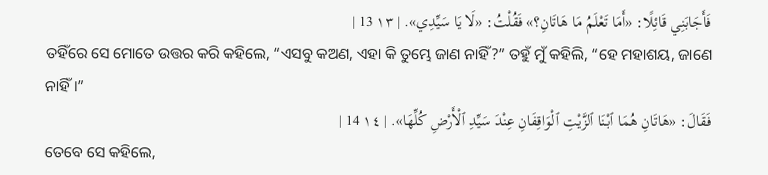فَأَجَابَنِي قَائِلًا: «أَمَا تَعْلَمُ مَا هَاتَانِ؟» فَقُلْتُ: «لَا يَا سَيِّدِي». | ١٣ 13 |
ତହିଁରେ ସେ ମୋତେ ଉତ୍ତର କରି କହିଲେ, “ଏସବୁ କଅଣ, ଏହା କି ତୁମ୍ଭେ ଜାଣ ନାହିଁ?” ତହୁଁ ମୁଁ କହିଲି, “ହେ ମହାଶୟ, ଜାଣେ ନାହିଁ।”
فَقَالَ: «هَاتَانِ هُمَا ٱبْنَا ٱلزَّيْتِ ٱلْوَاقِفَانِ عِنْدَ سَيِّدِ ٱلْأَرْضِ كُلِّهَا». | ١٤ 14 |
ତେବେ ସେ କହିଲେ,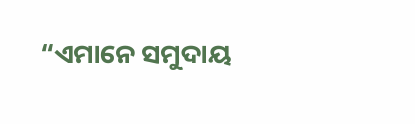“ଏମାନେ ସମୁଦାୟ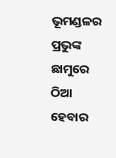ଭୂମଣ୍ଡଳର ପ୍ରଭୁଙ୍କ ଛାମୁରେ ଠିଆ ହେବାର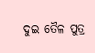ଦୁଇ ତୈଳ ପୁତ୍ର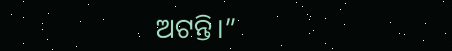ଅଟନ୍ତି।”